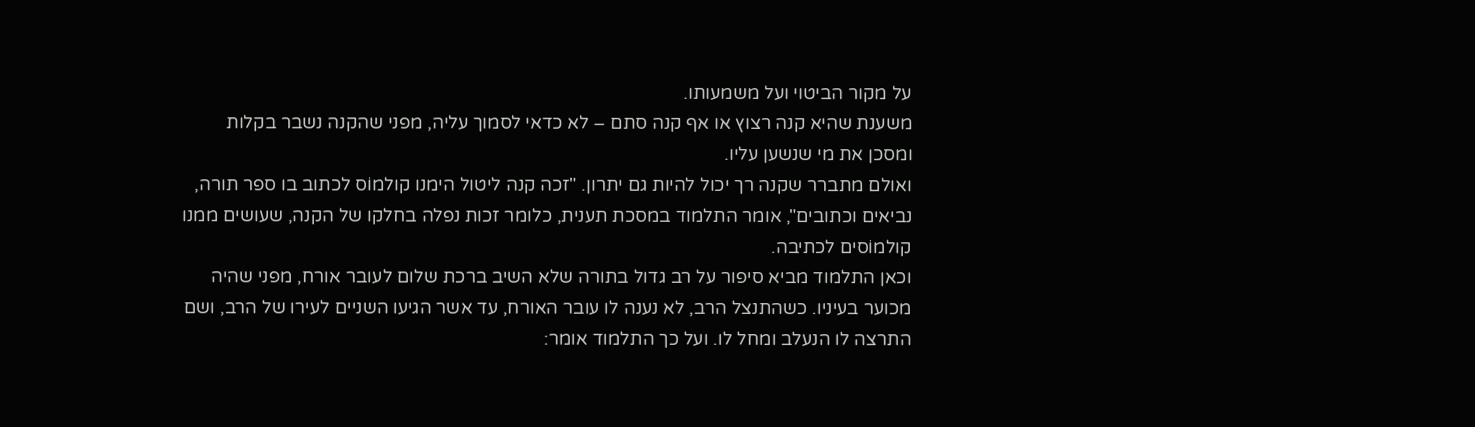על מקור הביטוי ועל משמעותו.
משענת שהיא קנה רצוץ או אף קנה סתם – לא כדאי לסמוך עליה, מפני שהקנה נשבר בקלות ומסכן את מי שנשען עליו.
ואולם מתברר שקנה רך יכול להיות גם יתרון. "זכה קנה ליטול הימנו קולמוֹס לכתוב בו ספר תורה, נביאים וכתובים", אומר התלמוד במסכת תענית, כלומר זכות נפלה בחלקו של הקנה, שעושים ממנו קולמוֹסים לכתיבה.
וכאן התלמוד מביא סיפור על רב גדול בתורה שלא השיב ברכת שלום לעובר אורח, מפני שהיה מכוער בעיניו. כשהתנצל הרב, לא נענה לו עובר האורח, עד אשר הגיעו השניים לעירו של הרב, ושם התרצה לו הנעלב ומחל לו. ועל כך התלמוד אומר: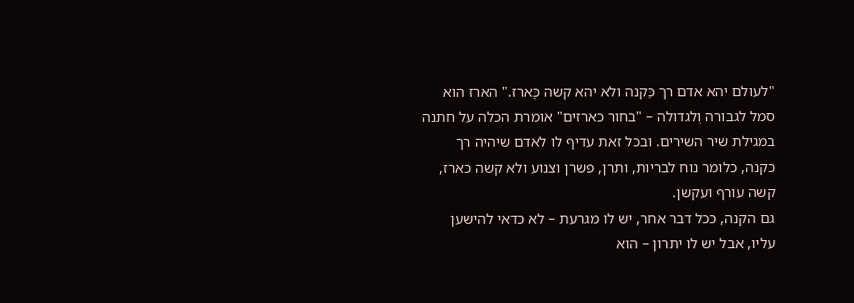"לעולם יהא אדם רך כַּקנה ולא יהא קשה כָּארז." הארז הוא סמל לגבורה וְלגדולה – "בחור כארזים" אומרת הכלה על חתנה במגילת שיר השירים. ובכל זאת עדיף לו לאדם שיהיה רך כקנה, כלומר נוח לבריות, ותרן, פשרן וצנוע ולא קשה כארז, קשה עורף ועקשן.
גם הקנה, ככל דבר אחר, יש לו מגרעת – לא כדאי להישען עליו, אבל יש לו יתרון – הוא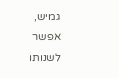גמיש, אפשר לשנותו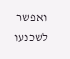ואפשר לשכנעו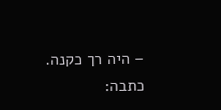– היה רך כקנה.
כתבה: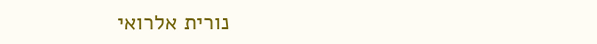נורית אלרואי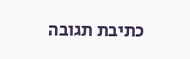כתיבת תגובה